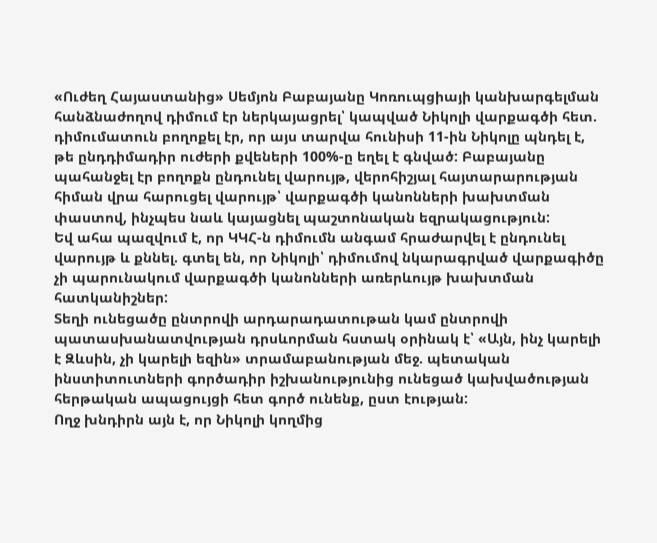«Ուժեղ Հայաստանից» Սեմյոն Բաբայանը Կոռուպցիայի կանխարգելման հանձնաժողով դիմում էր ներկայացրել՝ կապված Նիկոլի վարքագծի հետ. դիմումատուն բողոքել էր, որ այս տարվա հունիսի 11-ին Նիկոլը պնդել է, թե ընդդիմադիր ուժերի քվեների 100%-ը եղել է գնված: Բաբայանը պահանջել էր բողոքն ընդունել վարույթ, վերոհիշյալ հայտարարության հիման վրա հարուցել վարույթ՝ վարքագծի կանոնների խախտման փաստով, ինչպես նաև կայացնել պաշտոնական եզրակացություն:
Եվ ահա պազվում է, որ ԿԿՀ-ն դիմումն անգամ հրաժարվել է ընդունել վարույթ և քննել. գտել են, որ Նիկոլի՝ դիմումով նկարագրված վարքագիծը չի պարունակում վարքագծի կանոնների առերևույթ խախտման հատկանիշներ:
Տեղի ունեցածը ընտրովի արդարադատութան կամ ընտրովի պատասխանատվության դրսևորման հստակ օրինակ է՝ «Այն, ինչ կարելի է Զևսին, չի կարելի եզին» տրամաբանության մեջ. պետական ինստիտուտների գործադիր իշխանությունից ունեցած կախվածության հերթական ապացույցի հետ գործ ունենք, ըստ էության:
Ողջ խնդիրն այն է, որ Նիկոլի կողմից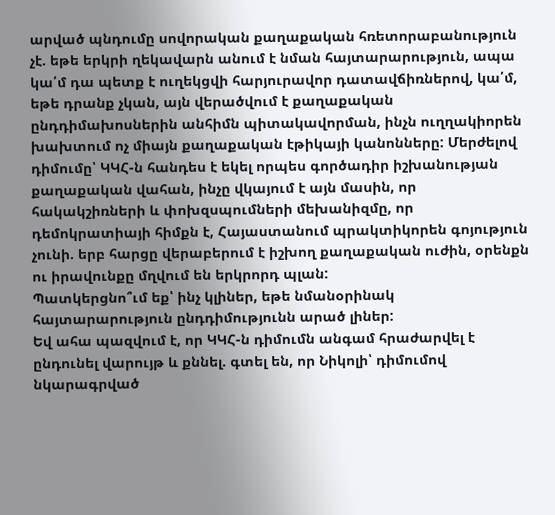արված պնդումը սովորական քաղաքական հռետորաբանություն չէ. եթե երկրի ղեկավարն անում է նման հայտարարություն, ապա կա՛մ դա պետք է ուղեկցվի հարյուրավոր դատավճիռներով, կա՛մ, եթե դրանք չկան, այն վերածվում է քաղաքական ընդդիմախոսներին անհիմն պիտակավորման, ինչն ուղղակիորեն խախտում ոչ միայն քաղաքական էթիկայի կանոնները: Մերժելով դիմումը՝ ԿԿՀ-ն հանդես է եկել որպես գործադիր իշխանության քաղաքական վահան, ինչը վկայում է այն մասին, որ հակակշիռների և փոխզսպումների մեխանիզմը, որ դեմոկրատիայի հիմքն է, Հայաստանում պրակտիկորեն գոյություն չունի. երբ հարցը վերաբերում է իշխող քաղաքական ուժին, օրենքն ու իրավունքը մղվում են երկրորդ պլան:
Պատկերցնո՞ւմ եք՝ ինչ կլիներ, եթե նմանօրինակ հայտարարություն ընդդիմությունն արած լիներ:
Եվ ահա պազվում է, որ ԿԿՀ-ն դիմումն անգամ հրաժարվել է ընդունել վարույթ և քննել. գտել են, որ Նիկոլի՝ դիմումով նկարագրված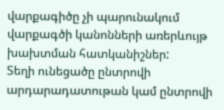վարքագիծը չի պարունակում վարքագծի կանոնների առերևույթ խախտման հատկանիշներ:
Տեղի ունեցածը ընտրովի արդարադատութան կամ ընտրովի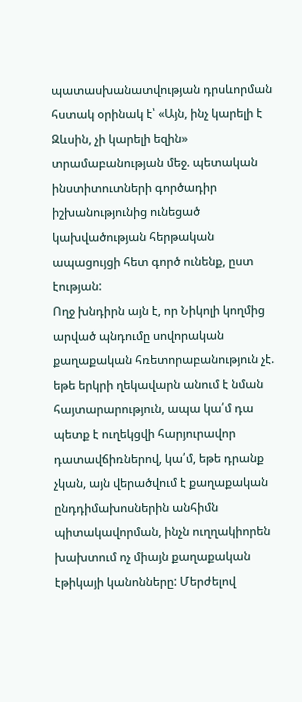պատասխանատվության դրսևորման հստակ օրինակ է՝ «Այն, ինչ կարելի է Զևսին, չի կարելի եզին» տրամաբանության մեջ. պետական ինստիտուտների գործադիր իշխանությունից ունեցած կախվածության հերթական ապացույցի հետ գործ ունենք, ըստ էության:
Ողջ խնդիրն այն է, որ Նիկոլի կողմից արված պնդումը սովորական քաղաքական հռետորաբանություն չէ. եթե երկրի ղեկավարն անում է նման հայտարարություն, ապա կա՛մ դա պետք է ուղեկցվի հարյուրավոր դատավճիռներով, կա՛մ, եթե դրանք չկան, այն վերածվում է քաղաքական ընդդիմախոսներին անհիմն պիտակավորման, ինչն ուղղակիորեն խախտում ոչ միայն քաղաքական էթիկայի կանոնները: Մերժելով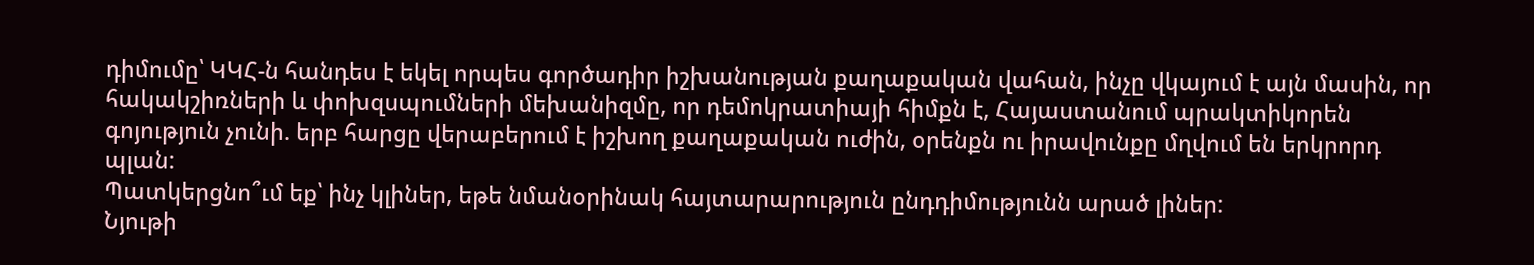դիմումը՝ ԿԿՀ-ն հանդես է եկել որպես գործադիր իշխանության քաղաքական վահան, ինչը վկայում է այն մասին, որ հակակշիռների և փոխզսպումների մեխանիզմը, որ դեմոկրատիայի հիմքն է, Հայաստանում պրակտիկորեն գոյություն չունի. երբ հարցը վերաբերում է իշխող քաղաքական ուժին, օրենքն ու իրավունքը մղվում են երկրորդ պլան:
Պատկերցնո՞ւմ եք՝ ինչ կլիներ, եթե նմանօրինակ հայտարարություն ընդդիմությունն արած լիներ:
Նյութի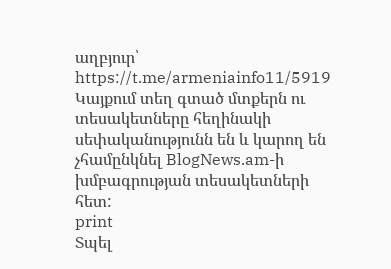աղբյուր՝ https://t.me/armeniainfo11/5919
Կայքում տեղ գտած մտքերն ու տեսակետները հեղինակի սեփականությունն են և կարող են չհամընկնել BlogNews.am-ի խմբագրության տեսակետների հետ:
print
Տպել